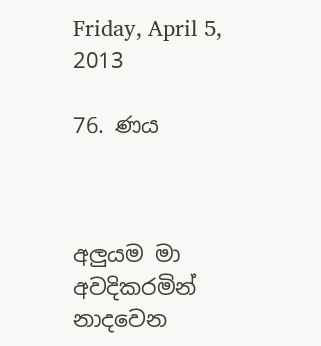Friday, April 5, 2013

76. ණය



අලුයම මා අවදිකරමින් නාදවෙන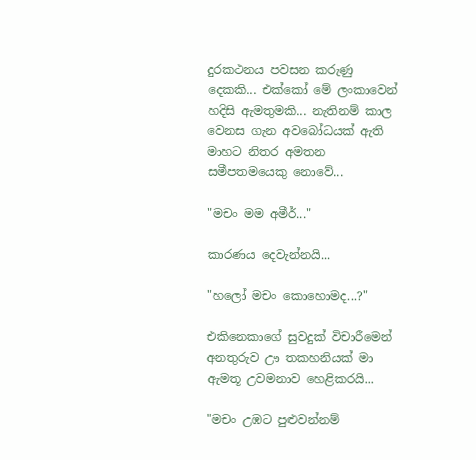දුරකථනය පවසන කරුණු දෙකකි... එක්කෝ මේ ලංකාවෙන් හදිසි ඇමතුමකි... නැතිනම් කාල වෙනස ගැන අවබෝධයක් ඇති මාහට නිතර අමතන සමීපතමයෙකු නොවේ...

"මචං මම අමීර්..."

කාරණය දෙවැන්නයි...

"හලෝ මචං කොහොමද...?"

එකිනෙකාගේ සුවදුක් විචාරීමෙන් අනතුරුව ඌ තකහනියක් මා ඇමතූ උවමනාව හෙළිකරයි...

"මචං උඹට පුළුවන්නම්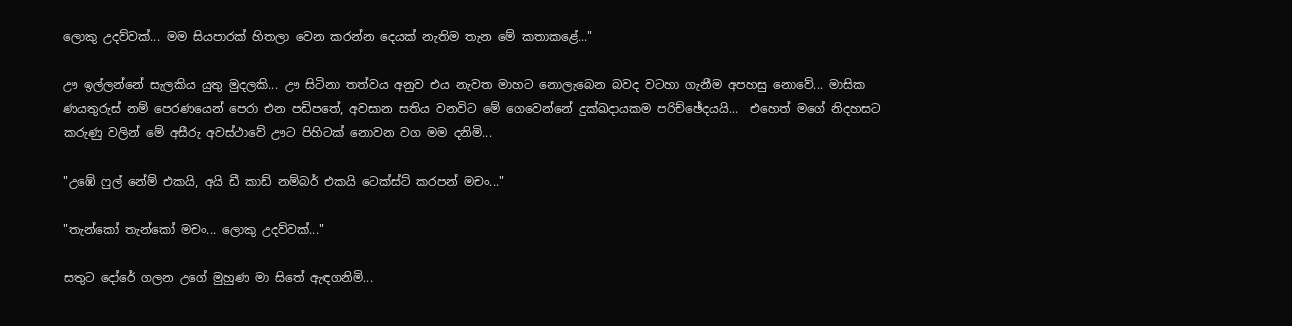ලොකු උදව්වක්... මම සියපාරක් හිතලා වෙන කරන්න දෙයක් නැතිම තැන මේ කතාකළේ..."

ඌ ඉල්ලන්නේ සැලකිය යුතු මුදලකි... ඌ සිටිනා තත්වය අනුව එය නැවත මාහට නොලැබෙන බවද වටහා ගැනීම අපහසු නොවේ... මාසික ණයතුරුස් නම් පෙරණයෙන් පෙරා එන පඩිපතේ, අවසාන සතිය වනවිට මේ ගෙවෙන්නේ දුක්ඛදායකම පරිච්ඡේදයයි...  එහෙත් මගේ නිදහසට කරුණු වලින් මේ අසීරු අවස්ථාවේ ඌට පිහිටක් නොවන වග මම දනිමි...

"උඹේ ෆුල් නේම් එකයි, අයි ඩී කාඩ් නම්බර් එකයි ටෙක්ස්ට් කරපන් මචං..."

"තැන්කෝ තැන්කෝ මචං... ලොකු උදව්වක්..."

සතුට දෝරේ ගලන උගේ මුහුණ මා සිතේ ඇඳගනිමි...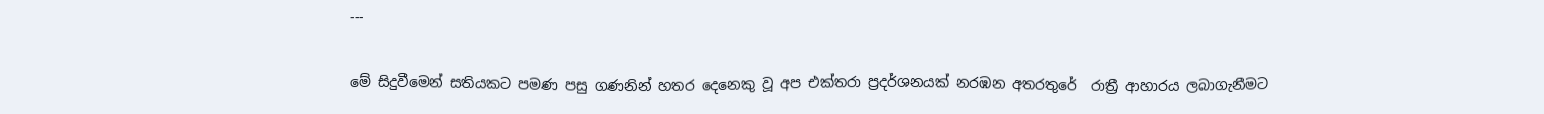---

මේ සිදුවීමෙන් සතියකට පමණ පසු ගණනින් හතර දෙනෙකු වූ අප එක්තරා ප්‍රදර්ශනයක් නරඹන අතරතුරේ  රාත්‍රී ආහාරය ලබාගැනීමට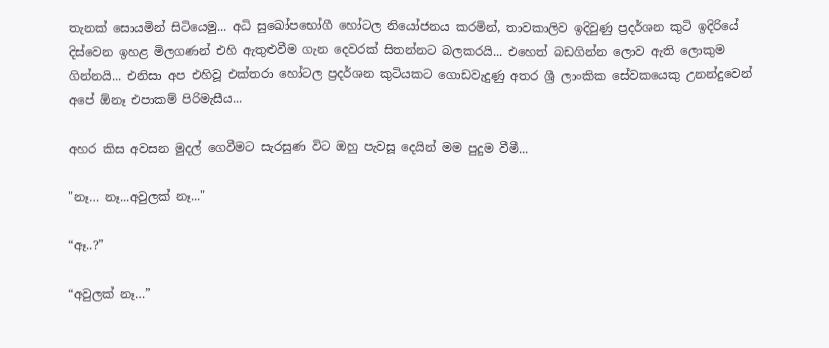තැනක් සොයමින් සිටියෙමු... අධි සුඛෝපභෝගී හෝටල නියෝජනය කරමින්, තාවකාලිව ඉදිවුණු ප්‍රදර්ශන කුටි ඉදිරියේ දිස්වෙන ඉහළ මිලගණන් එහි ඇතුළුවීම ගැන දෙවරක් සිතන්නට බලකරයි... එහෙත් බඩගින්න ලොව ඇති ලොකුම ගින්නයි... එනිසා අප එහිවූ එක්තරා හෝටල ප්‍රදර්ශන කුටියකට ගොඩවැදුණු අතර ශ්‍රී ලාංකික සේවකයෙකු උනන්දුවෙන් අපේ ඕනෑ එපාකම් පිරිමැසීය...

අහර කිස අවසන මුදල් ගෙවීමට සැරසුණ විට ඔහු පැවසූ දෙයින් මම පුදුම වීමී...

"නෑ… නෑ...අවුලක් නෑ..."

“ඈ..?”

“අවුලක් නෑ…”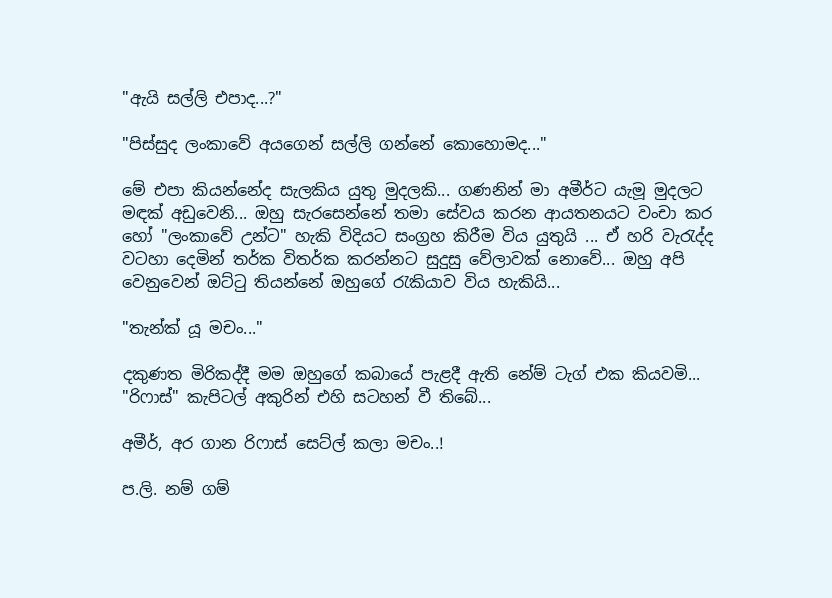"ඇයි සල්ලි එපාද...?"

"පිස්සුද ලංකාවේ අයගෙන් සල්ලි ගන්නේ කොහොමද..."

මේ එපා කියන්නේද සැලකිය යුතු මුදලකි... ගණනින් මා අමීර්ට යැමූ මුදලට මඳක් අඩුවෙනි... ඔහු සැරසෙන්නේ තමා සේවය කරන ආයතනයට වංචා කර හෝ "ලංකාවේ උන්ට" හැකි විදියට සංග්‍රහ කිරීම විය යුතුයි ... ඒ හරි වැරැද්ද වටහා දෙමින් තර්ක විතර්ක කරන්නට සුදුසු වේලාවක් නොවේ... ඔහු අපි වෙනුවෙන් ඔට්ටු තියන්නේ ඔහුගේ රැකියාව විය හැකියි...

"තැන්ක් යූ මචං..."

දකුණත මිරිකද්දී මම ඔහුගේ කබායේ පැළදී ඇති නේම් ටැග් එක කියවමි... "රිෆාස්" කැපිටල් අකුරින් එහි සටහන් වී තිබේ...

අමීර්, අර ගාන රිෆාස් සෙට්ල් කලා මචං..!

ප.ලි. නම් ගම්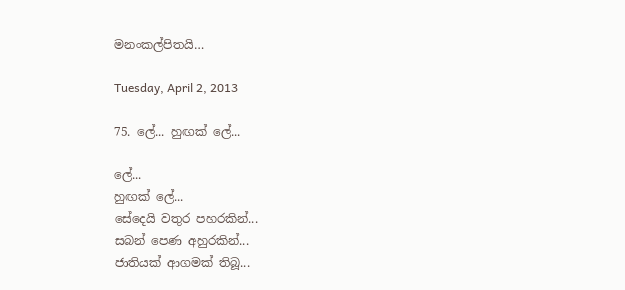මනංකල්පිතයි…

Tuesday, April 2, 2013

75. ලේ... හුඟක් ලේ...

ලේ...
හුඟක් ලේ...
සේදෙයි වතුර පහරකින්...
සබන් පෙණ අහුරකින්...
ජාතියක් ආගමක් තිබූ...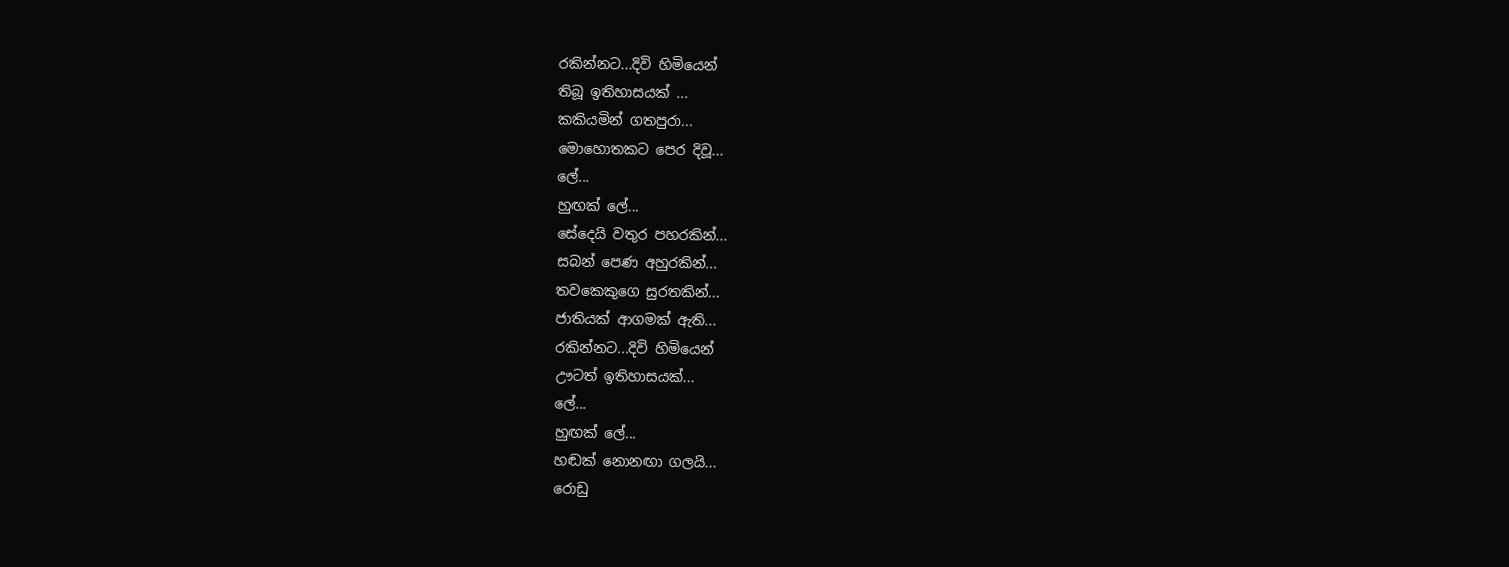රකින්නට...දිවි හිමියෙන්
තිබූ ඉතිහාසයක් ...
කකියමින් ගතපුරා...
මොහොතකට පෙර දිවූ...
ලේ...
හුඟක් ලේ...
සේදෙයි වතුර පහරකින්...
සබන් පෙණ අහුරකින්...
තවකෙකුගෙ සුරතකින්...
ජාතියක් ආගමක් ඇති...
රකින්නට...දිවි හිමියෙන්
ඌටත් ඉතිහාසයක්...
ලේ...
හුඟක් ලේ...
හඬක් නොනඟා ගලයි...
රොඩු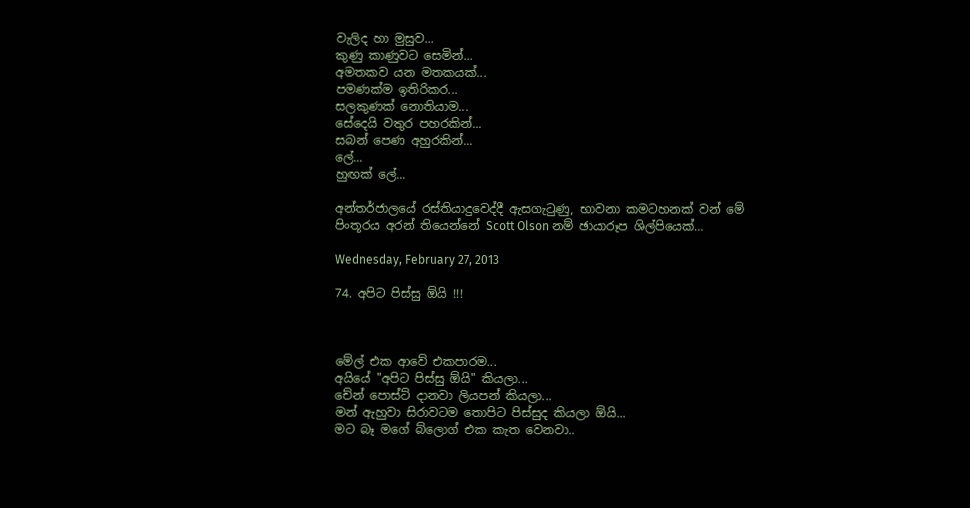වැලිද හා මුසුව...
කුණු කාණුවට සෙමින්...
අමතකව යන මතකයක්...
පමණක්ම ඉතිරිකර...
සලකුණක් නොතියාම...
සේදෙයි වතුර පහරකින්...
සබන් පෙණ අහුරකින්...
ලේ...
හුඟක් ලේ...

අන්තර්ජාලයේ රස්තියාදුවෙද්දී ඇසගැටුණු, භාවනා කමටහනක් වන් මේ පිංතූරය අරන් තියෙන්නේ Scott Olson නම් ඡායාරූප ශිල්පියෙක්…

Wednesday, February 27, 2013

74. අපිට පිස්සු ඕයි !!!



මේල් එක ආවේ එකපාරම...
අයියේ "අපිට පිස්සු ඕයි" කියලා...
චේන් පොස්ට් දානවා ලියපන් කියලා...
මන් ඇහුවා සිරාවටම තොපිට පිස්සුද කියලා ඕයි...
මට බෑ මගේ බ්ලොග් එක කැත වෙනවා..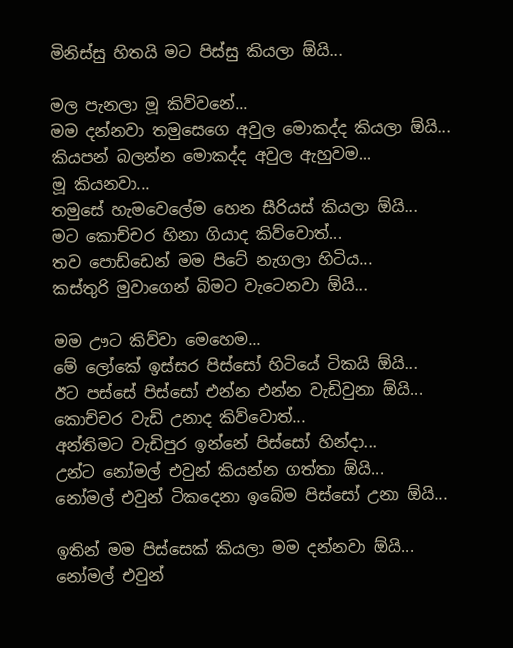මිනිස්සු හිතයි මට පිස්සු කියලා ඕයි...

මල පැනලා මූ කිව්වනේ...
මම දන්නවා තමුසෙගෙ අවුල මොකද්ද කියලා ඕයි...
කියපන් බලන්න මොකද්ද අවුල ඇහුවම...
මූ කියනවා...
තමුසේ හැමවෙලේම හෙන සීරියස් කියලා ඕයි...
මට කොච්චර හිනා ගියාද කිව්වොත්...
තව පොඩ්ඩෙන් මම පිටේ නැගලා හිටිය...
කස්තුරි මුවාගෙන් බිමට වැටෙනවා ඕයි...

මම ඌට කිව්වා මෙහෙම...
මේ ලෝකේ ඉස්සර පිස්සෝ හිටියේ ටිකයි ඕයි...
ඊට පස්සේ පිස්සෝ එන්න එන්න වැඩිවුනා ඕයි...
කොච්චර වැඩි උනාද කිව්වොත්...
අන්තිමට වැඩිපුර ඉන්නේ පිස්සෝ හින්දා...
උන්ට නෝමල් එවුන් කියන්න ගත්තා ඕයි...
නෝමල් එවුන් ටිකදෙනා ඉබේම පිස්සෝ උනා ඕයි...

ඉතින් මම පිස්සෙක් කියලා මම දන්නවා ඕයි...
නෝමල් එවුන්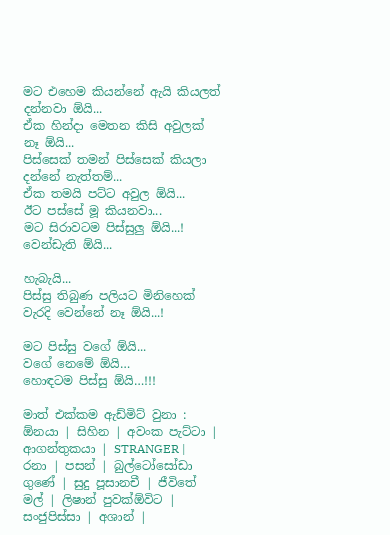මට එහෙම කියන්නේ ඇයි කියලත් දන්නවා ඕයි...
ඒක හින්දා මෙතන කිසි අවුලක් නෑ ඕයි...
පිස්සෙක් තමන් පිස්සෙක් කියලා දන්නේ නැත්තම්...
ඒක තමයි පට්ට අවුල ඕයි...
ඊට පස්සේ මූ කියනවා...
මට සිරාවටම පිස්සුලු ඕයි...! වෙන්ඩැති ඕයි...

හැබැයි...
පිස්සු තිබුණ පලියට මිනිහෙක් වැරදි වෙන්නේ නෑ ඕයි...!

මට පිස්සු වගේ ඕයි...
වගේ නෙමේ ඕයි…
හොඳටම පිස්සු ඕයි…!!!

මාත් එක්කම ඇඩ්මිට් වුනා : ඕනයා | සිහින | අවංක පැට්ටා | ආගන්තුකයා | STRANGER | රනා | පසන් | බුල්ටෝසෝඩා ගුණේ | සුදු පූසානචී | ජීවිතේ මල් | ලිෂාන් පුවක්ඕවිට | සංජුපිස්සා | අශාන් |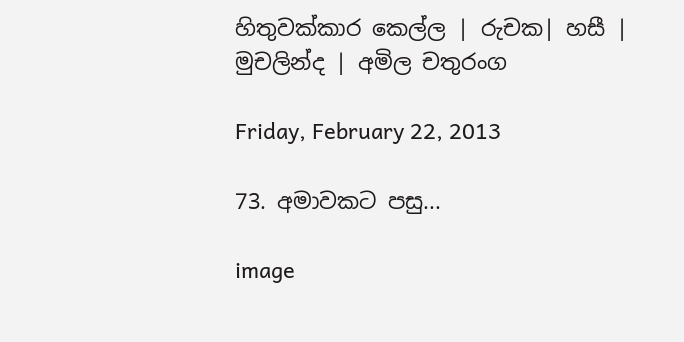හිතුවක්කාර කෙල්ල | රුචක| හසී | මුචලින්ද | අමිල චතුරංග

Friday, February 22, 2013

73. අමාවකට පසු...

image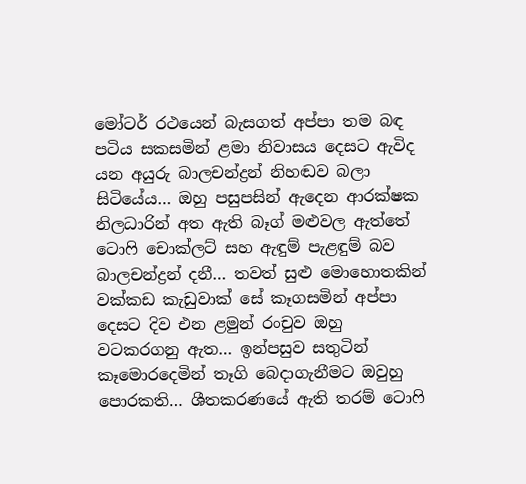මෝටර් රථයෙන් බැසගත් අප්පා තම බඳ පටිය සකසමින් ළමා නිවාසය දෙසට ඇවිද යන අයුරු බාලචන්ද්‍රන් නිහඬව බලා සිටියේය… ඔහු පසුපසින් ඇදෙන ආරක්ෂක නිලධාරින් අත ඇති බෑග් මළුවල ඇත්තේ ටොෆි චොක්ලට් සහ ඇඳුම් පැළඳුම් බව බාලචන්ද්‍රන් දනී… තවත් සුළු මොහොතකින් වක්කඩ කැඩුවාක් සේ කෑගසමින් අප්පා දෙසට දිව එන ළමුන් රංචුව ඔහු වටකරගනු ඇත… ඉන්පසුව සතුටින් කෑමොරදෙමින් තෑගි බෙදාගැනීමට ඔවුහු පොරකති… ශීතකරණයේ ඇති තරම් ටොෆි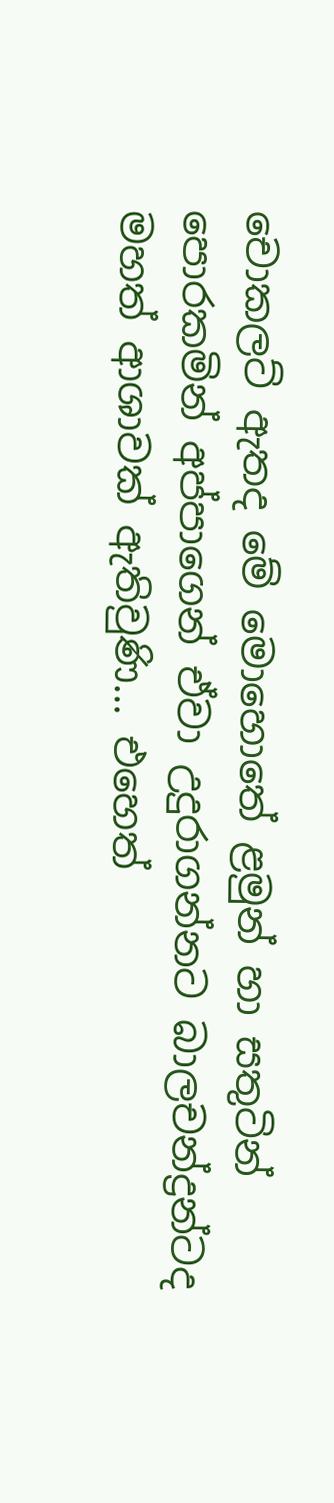චොකලට් ඇතද මේ මොහොතේ ළමුන් හා සතුටින් පොරකමින් අප්පාගෙන් ඒවා උදුරාගන්නට බාලචන්ද්‍රන්ටද මහත් ආශාවක් ඇතිවුණි… එහෙත්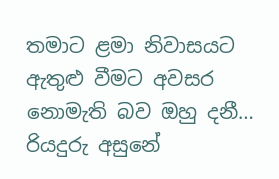තමාට ළමා නිවාසයට ඇතුළු වීමට අවසර නොමැති බව ඔහු දනී… රියදුරු අසුනේ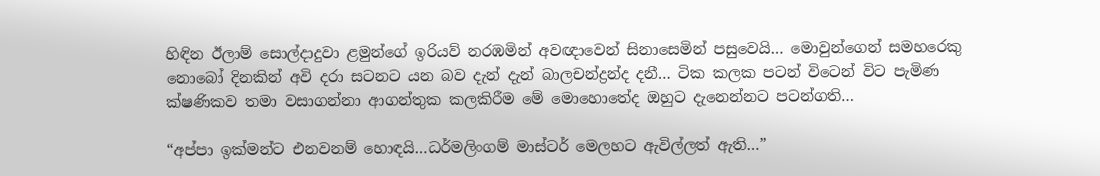හිඳින ඊලාම් සොල්දාදුවා ළමුන්ගේ ඉරියව් නරඹමින් අවඥාවෙන් සිනාසෙමින් පසුවෙයි… මොවුන්ගෙන් සමහරෙකු නොබෝ දිනකින් අවි දරා සටනට යන බව දැන් දැන් බාලචන්ද්‍රන්ද දනී… ටික කලක පටන් විටෙන් විට පැමිණ ක්ෂණිකව තමා වසාගන්නා ආගන්තුක කලකිරීම මේ මොහොතේද ඔහුට දැනෙන්නට පටන්ගති…

“අප්පා ඉක්මන්ට එනවනම් හොඳයි…ධර්මලිංගම් මාස්ටර් මෙලහට ඇවිල්ලත් ඇති…”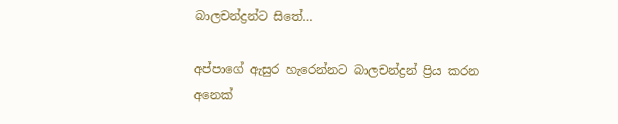බාලචන්ද්‍රන්ට සිතේ…

අප්පාගේ ඇසුර හැරෙන්නට බාලචන්ද්‍රන් ප්‍රිය කරන අනෙක්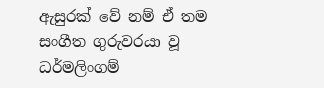ඇසුරක් වේ නම් ඒ තම සංගීත ගුරුවරයා වූ ධර්මලිංගම්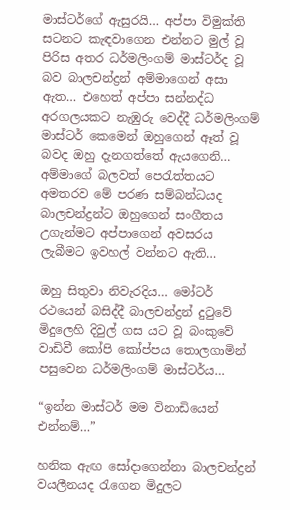මාස්ටර්ගේ ඇසුරයි… අප්පා විමුක්ති සටනට කැඳවාගෙන එන්නට මුල් වූ පිරිස අතර ධර්මලිංගම් මාස්ටර්ද වූ බව බාලචන්ද්‍රන් අම්මාගෙන් අසා ඇත… එහෙත් අප්පා සන්නද්ධ අරගලයකට නැඹුරු වෙද්දී ධර්මලිංගම් මාස්ටර් කෙමෙන් ඔහුගෙන් ඈත් වූ බවද ඔහු දැනගත්තේ ඇයගෙනි… අම්මාගේ බලවත් පෙරැත්තයට අමතරව මේ පරණ සම්බන්ධයද බාලචන්ද්‍රන්ට ඔහුගෙන් සංගීතය උගැන්මට අප්පාගෙන් අවසරය ලැබීමට ඉවහල් වන්නට ඇති…

ඔහු සිතුවා නිවැරදිය… මෝටර් රථයෙන් බසිද්දී බාලචන්ද්‍රන් දුටුවේ මිදුලෙහි දිවුල් ගස යට වූ බංකුවේ වාඩිවී කෝපි කෝප්පය තොලගාමින් පසුවෙන ධර්මලිංගම් මාස්ටර්ය…

“ඉන්න මාස්ටර් මම විනාඩියෙන් එන්නම්…”

හනික ඇඟ සෝදාගෙන්නා බාලචන්ද්‍රන් වයලීනයද රැගෙන මිදුලට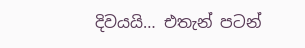දිවයයි… එතැන් පටන්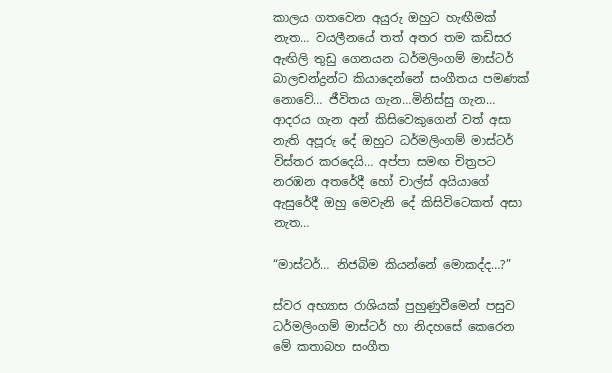කාලය ගතවෙන අයුරු ඔහුට හැඟීමක් නැත… වයලීනයේ තත් අතර තම කඩිසර ඇඟිලි තුඩු ගෙනයන ධර්මලිංගම් මාස්ටර් බාලචන්ද්‍රන්ට කියාදෙන්නේ සංගීතය පමණක් නොවේ… ජීවිතය ගැන…මිනිස්සු ගැන… ආදරය ගැන අන් කිසිවෙකුගෙන් වත් අසා නැති අපූරු දේ ඔහුට ධර්මලිංගම් මාස්ටර් විස්තර කරදෙයි… අප්පා සමඟ චිත්‍රපට නරඹන අතරේදී හෝ චාල්ස් අයියාගේ ඇසුරේදී ඔහු මෙවැනි දේ කිසිවිටෙකත් අසා නැත…

“මාස්ටර්… නිජබිම කියන්නේ මොකද්ද…?”

ස්වර අභ්‍යාස රාශියක් පුහුණුවීමෙන් පසුව ධර්මලිංගම් මාස්ටර් හා නිදහසේ කෙරෙන මේ කතාබහ සංගීත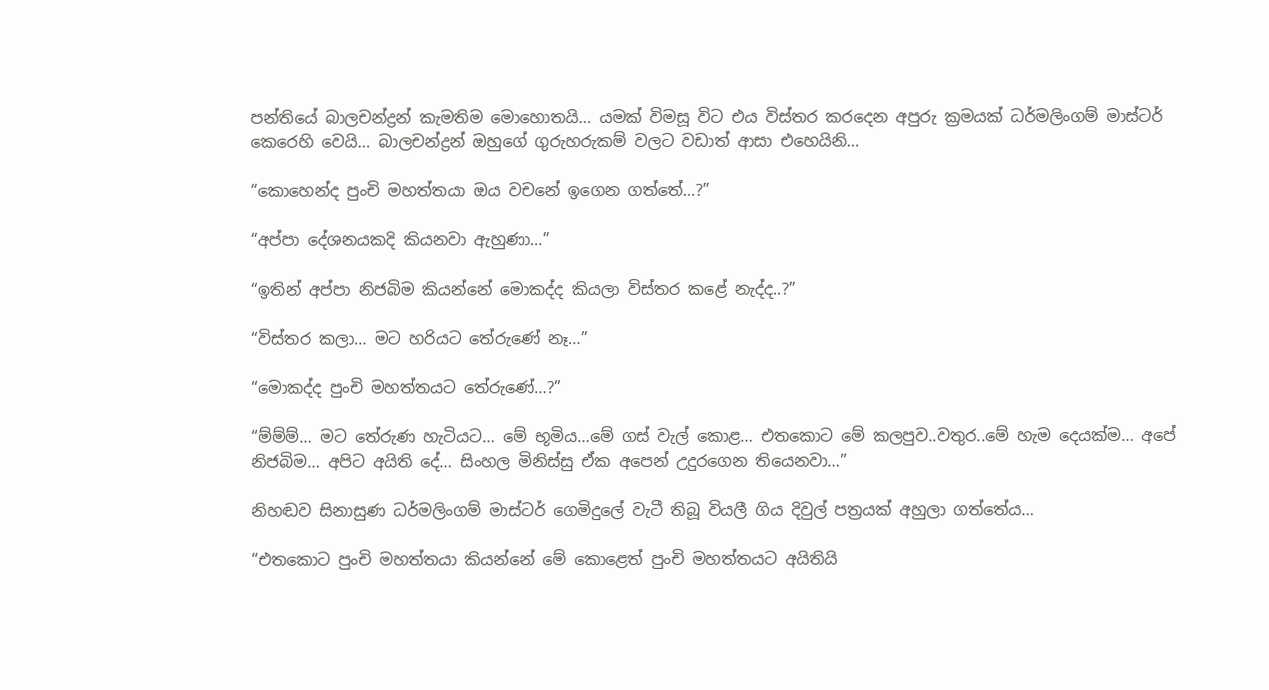පන්තියේ බාලචන්ද්‍රන් කැමතිම මොහොතයි… යමක් විමසූ විට එය විස්තර කරදෙන අපුරු ක්‍රමයක් ධර්මලිංගම් මාස්ටර් කෙරෙහි වෙයි… බාලචන්ද්‍රන් ඔහුගේ ගුරුහරුකම් වලට වඩාත් ආසා එහෙයිනි…

“කොහෙන්ද පුංචි මහත්තයා ඔය වචනේ ඉගෙන ගත්තේ…?”

“අප්පා දේශනයකදි කියනවා ඇහුණා…”

“ඉතින් අප්පා නිජබිම කියන්නේ මොකද්ද කියලා විස්තර කළේ නැද්ද..?”

“විස්තර කලා… මට හරියට තේරුණේ නෑ…”

“මොකද්ද පුංචි මහත්තයට තේරුණේ…?”

“ම්ම්ම්… මට තේරුණ හැටියට… මේ භූමිය…මේ ගස් වැල් කොළ… එතකොට මේ කලපුව..වතුර..මේ හැම දෙයක්ම… අපේ නිජබිම… අපිට අයිති දේ… සිංහල මිනිස්සු ඒක අපෙන් උදුරගෙන තියෙනවා…”

නිහඬව සිනාසුණ ධර්මලිංගම් මාස්ටර් ගෙමිදුලේ වැටී තිබූ වියලී ගිය දිවුල් පත්‍රයක් අහුලා ගත්තේය…

“එතකොට පුංචි මහත්තයා කියන්නේ මේ කොළෙත් පුංචි මහත්තයට අයිතියි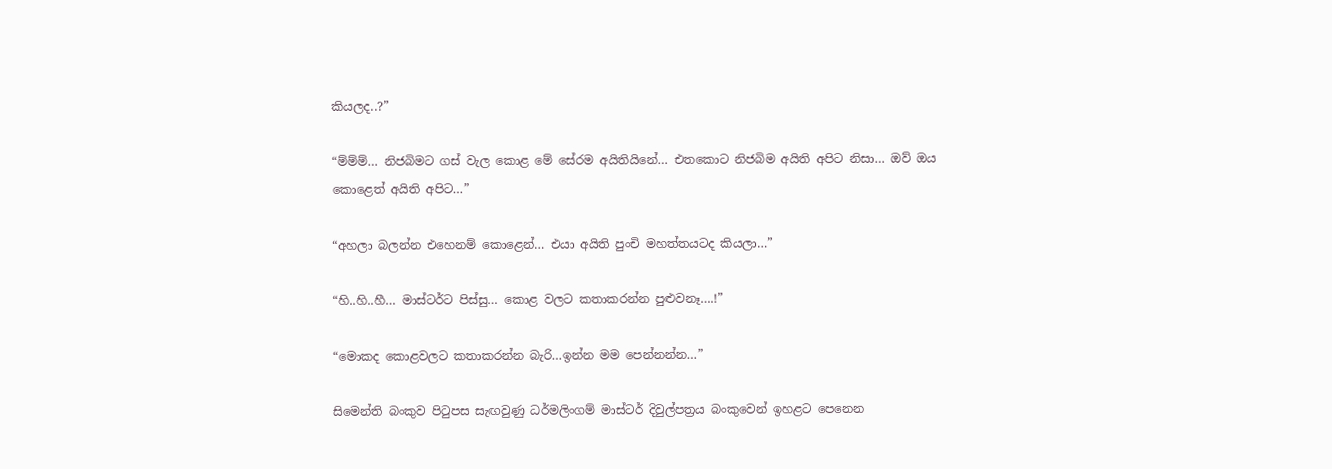කියලද..?”

“ම්ම්ම්… නිජබිමට ගස් වැල කොළ මේ සේරම අයිතියිනේ… එතකොට නිජබිම අයිති අපිට නිසා… ඔව් ඔය කොළෙත් අයිති අපිට…”

“අහලා බලන්න එහෙනම් කොළෙන්… එයා අයිති පුංචි මහත්තයටද කියලා…”

“හි..හි..හී… මාස්ටර්ට පිස්සු… කොළ වලට කතාකරන්න පුළුවනෑ….!”

“මොකද කොළවලට කතාකරන්න බැරි…ඉන්න මම පෙන්නන්න…”

සිමෙන්ති බංකුව පිටුපස සැඟවුණු ධර්මලිංගම් මාස්ටර් දිවුල්පත්‍රය බංකුවෙන් ඉහළට පෙනෙන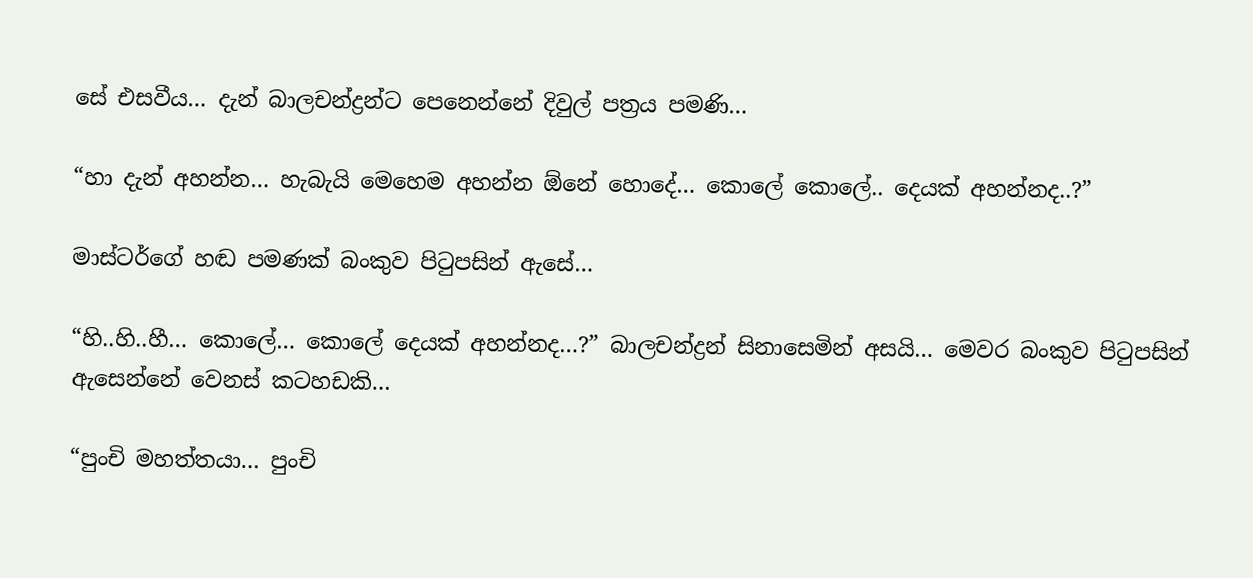සේ එසවීය… දැන් බාලචන්ද්‍රන්ට පෙනෙන්නේ දිවුල් පත්‍රය පමණි…

“හා දැන් අහන්න… හැබැයි මෙහෙම අහන්න ඕනේ හොදේ… කොලේ කොලේ.. දෙයක් අහන්නද..?”

මාස්ටර්ගේ හඬ පමණක් බංකුව පිටුපසින් ඇසේ…

“හි..හි..හී… කොලේ… කොලේ දෙයක් අහන්නද…?” බාලචන්ද්‍රන් සිනාසෙමින් අසයි… මෙවර බංකුව පිටුපසින් ඇසෙන්නේ වෙනස් කටහඩකි…

“පුංචි මහත්තයා… පුංචි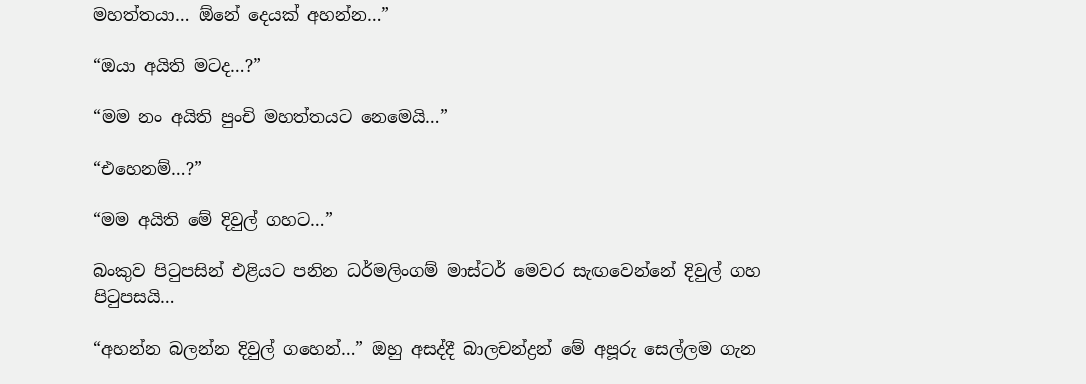මහත්තයා… ඕනේ දෙයක් අහන්න…”

“ඔයා අයිති මටද…?”

“මම නං අයිති පුංචි මහත්තයට නෙමෙයි…”

“එහෙනම්…?”

“මම අයිති මේ දිවුල් ගහට…”

බංකුව පිටුපසින් එළියට පනින ධර්මලිංගම් මාස්ටර් මෙවර සැඟවෙන්නේ දිවුල් ගහ පිටුපසයි…

“අහන්න බලන්න දිවුල් ගහෙන්…” ඔහු අසද්දී බාලචන්ද්‍රන් මේ අපූරු සෙල්ලම ගැන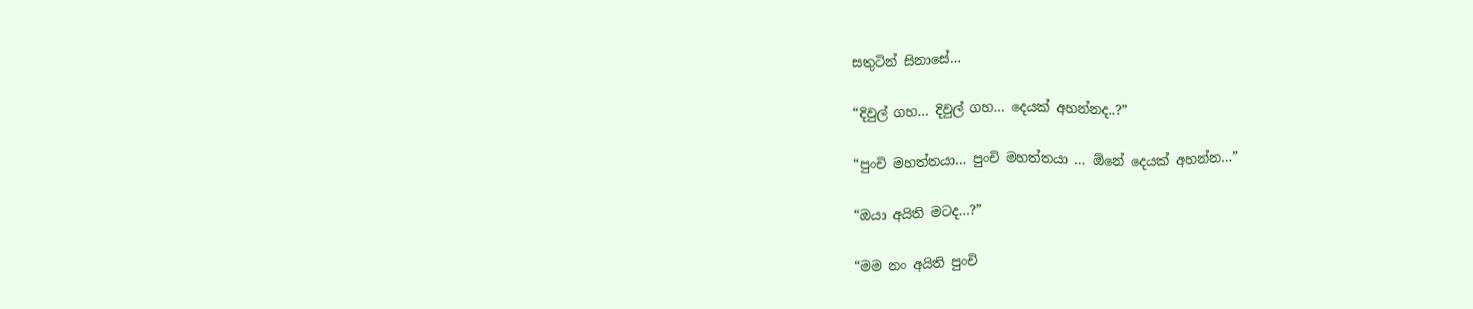සතුටින් සිනාසේ…

“දිවුල් ගහ… දිවුල් ගහ… දෙයක් අහන්නද..?”

“පුංචි මහත්තයා… පුංචි මහත්තයා … ඕනේ දෙයක් අහන්න…”

“ඔයා අයිති මටද…?”

“මම නං අයිති පුංචි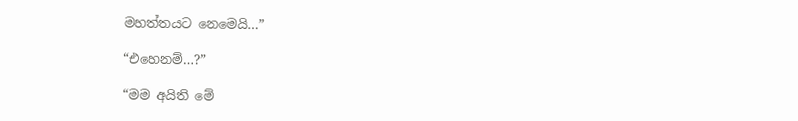මහත්තයට නෙමෙයි…”

“එහෙනම්…?”

“මම අයිති මේ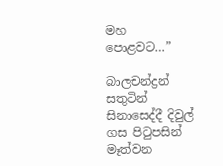මහ පොළවට…”

බාලචන්ද්‍රන් සතුටින් සිනාසෙද්දී දිවුල් ගස පිටුපසින් මෑත්වන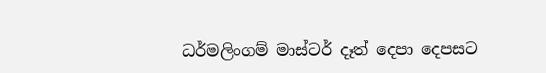ධර්මලිංගම් මාස්ටර් දෑත් දෙපා දෙපසට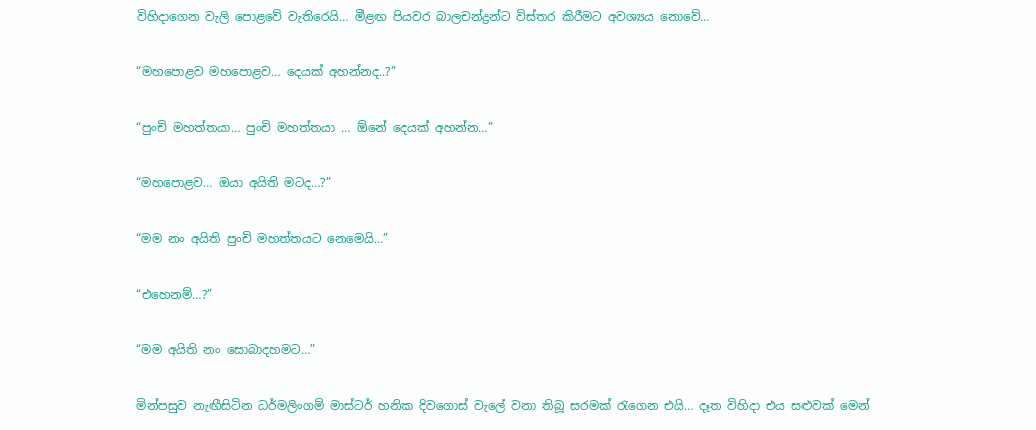විහිදාගෙන වැලි පොළවේ වැතිරෙයි… මීළඟ පියවර බාලචන්ද්‍රන්ට විස්තර කිරීමට අවශ්‍යය නොවේ…

“මහපොළව මහපොළව… දෙයක් අහන්නද..?”

“පුංචි මහත්තයා… පුංචි මහත්තයා … ඕනේ දෙයක් අහන්න…”

“මහපොළව… ඔයා අයිති මටද…?”

“මම නං අයිති පුංචි මහත්තයට නෙමෙයි…”

“එහෙනම්…?”

“මම අයිති නං සොබාදහමට…”

මින්පසුව නැඟීසිටින ධර්මලිංගම් මාස්ටර් හනික දිවගොස් වැලේ වනා තිබූ සරමක් රැගෙන එයි… දෑත විහිදා එය සළුවක් මෙන්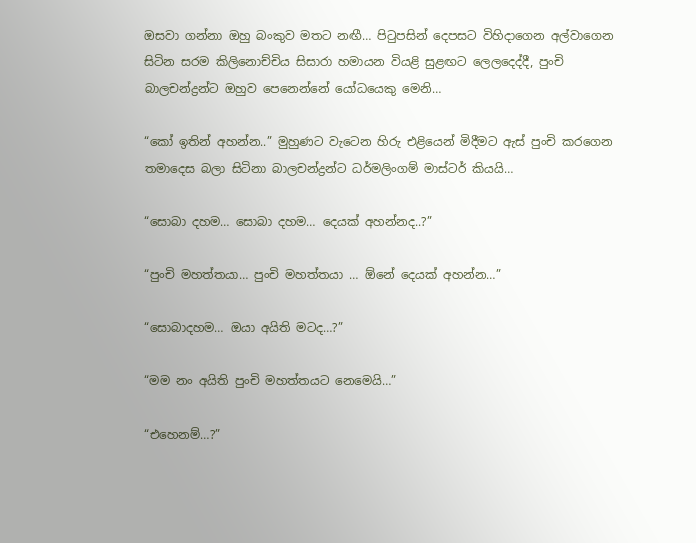ඔසවා ගන්නා ඔහු බංකුව මතට නඟී… පිටුපසින් දෙපසට විහිදාගෙන අල්වාගෙන සිටින සරම කිලිනොච්චිය සිසාරා හමායන වියළි සුළඟට ලෙලදෙද්දී, පුංචි බාලචන්ද්‍රන්ට ඔහුව පෙනෙන්නේ යෝධයෙකු මෙනි…

“කෝ ඉතින් අහන්න..” මුහුණට වැටෙන හිරු එළියෙන් මිදීමට ඇස් පුංචි කරගෙන තමාදෙස බලා සිටිනා බාලචන්ද්‍රන්ට ධර්මලිංගම් මාස්ටර් කියයි…

“සොබා දහම… සොබා දහම… දෙයක් අහන්නද..?”

“පුංචි මහත්තයා… පුංචි මහත්තයා … ඕනේ දෙයක් අහන්න…”

“සොබාදහම… ඔයා අයිති මටද…?”

“මම නං අයිති පුංචි මහත්තයට නෙමෙයි…”

“එහෙනම්…?”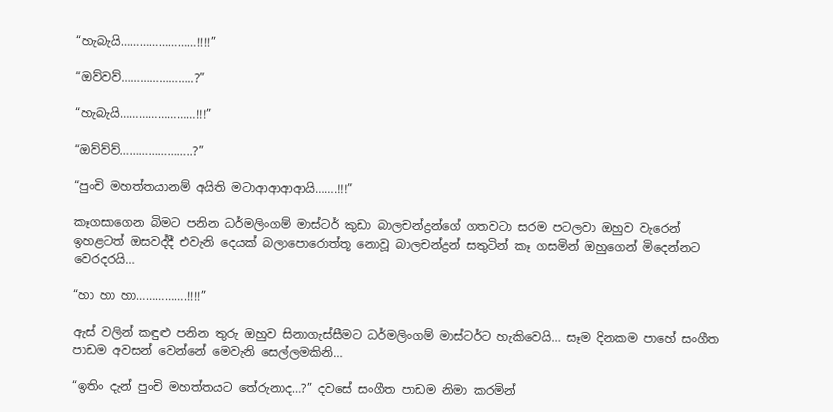“හැබැයි……………………!!!!”

“ඔව්වව්…………………..?”

“හැබැයි……………………!!!”

“ඔව්ව්ව්…………………..?”

“පුංචි මහත්තයානම් අයිති මටාආආආආයි…….!!!”

කෑගසාගෙන බිමට පනින ධර්මලිංගම් මාස්ටර් කුඩා බාලචන්ද්‍රන්ගේ ගතවටා සරම පටලවා ඔහුව වැරෙන් ඉහළටත් ඔසවද්දී එවැනි දෙයක් බලාපොරොත්තූ නොවූ බාලචන්ද්‍රන් සතුටින් කෑ ගසමින් ඔහුගෙන් මිදෙන්නට වෙරදරයි…

“හා හා හා…………….!!!!”

ඇස් වලින් කඳුළු පනින තුරු ඔහුව සිනාගැස්සීමට ධර්මලිංගම් මාස්ටර්ට හැකිවෙයි… සෑම දිනකම පාහේ සංගීත පාඩම අවසන් වෙන්නේ මෙවැනි සෙල්ලමකිනි…

“ඉතිං දැන් පුංචි මහත්තයට තේරුනාද…?” දවසේ සංගීත පාඩම නිමා කරමින්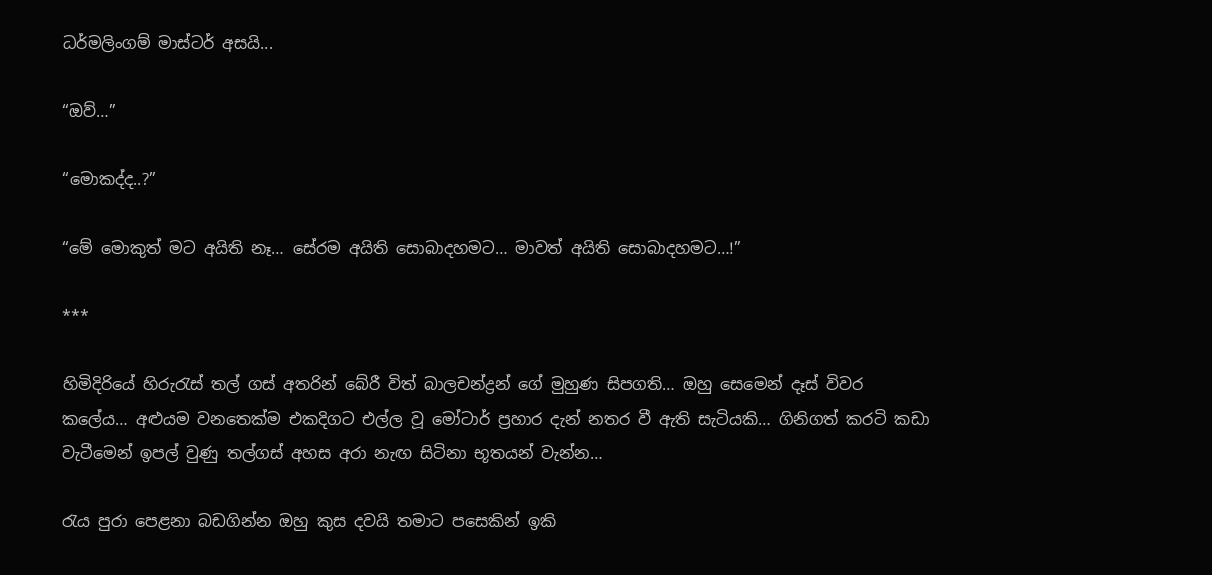ධර්මලිංගම් මාස්ටර් අසයි...

“ඔව්…”

“මොකද්ද..?”

“මේ මොකුත් මට අයිති නෑ… සේරම අයිති සොබාදහමට… මාවත් අයිති සොබාදහමට…!”

***

හිමිදිරියේ හිරුරැස් තල් ගස් අතරින් බේරී විත් බාලචන්ද්‍රන් ගේ මුහුණ සිපගති… ඔහු සෙමෙන් දෑස් විවර කලේය… අළුයම වනතෙක්ම එකදිගට එල්ල වූ මෝටාර් ප්‍රහාර දැන් නතර වී ඇති සැටියකි… ගිනිගත් කරටි කඩා වැටීමෙන් ඉපල් වුණු තල්ගස් අහස අරා නැඟ සිටිනා භූතයන් වැන්න…

රැය පුරා පෙළනා බඩගින්න ඔහු කුස දවයි තමාට පසෙකින් ඉකි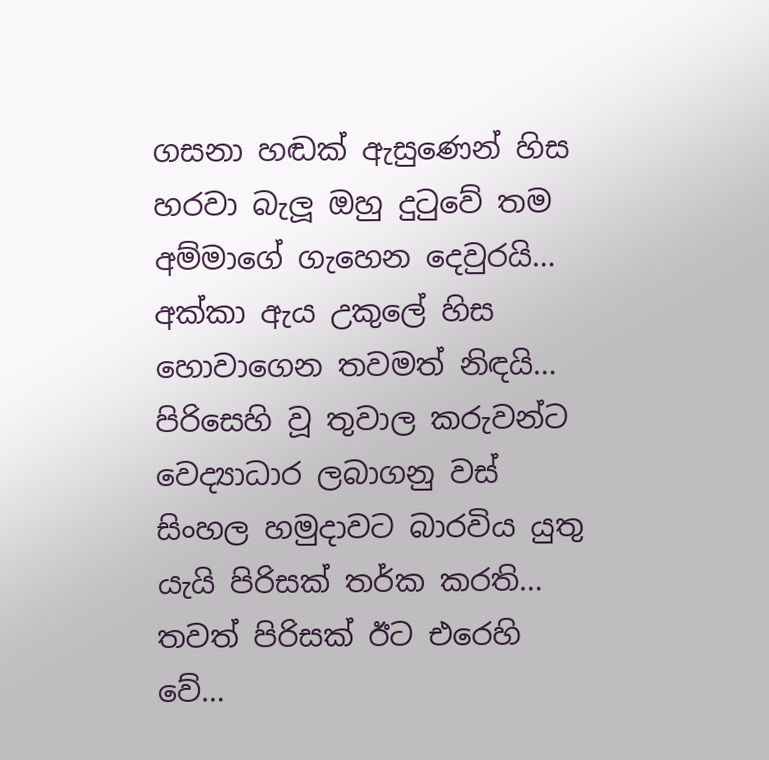ගසනා හඬක් ඇසුණෙන් හිස හරවා බැලූ ඔහු දුටුවේ තම අම්මාගේ ගැහෙන දෙවුරයි… අක්කා ඇය උකුලේ හිස හොවාගෙන තවමත් නිඳයි…
පිරිසෙහි වූ තුවාල කරුවන්ට වෙද්‍යාධාර ලබාගනු වස් සිංහල හමුදාවට බාරවිය යුතු යැයි පිරිසක් තර්ක කරති… තවත් පිරිසක් ඊට එරෙහි වේ…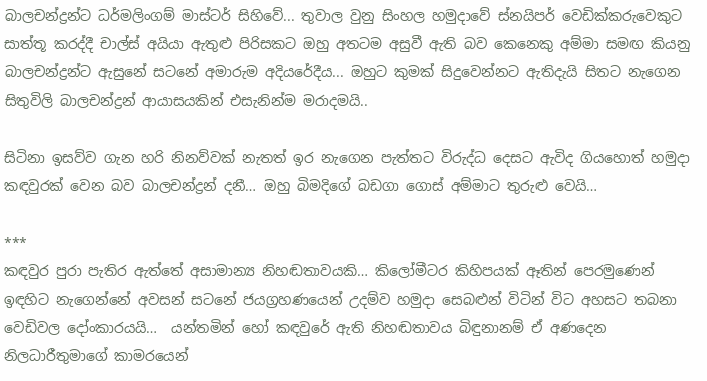බාලචන්ද්‍රන්ට ධර්මලිංගම් මාස්ටර් සිහිවේ... තුවාල වුනු සිංහල හමුදාවේ ස්නයිපර් වෙඩික්කරුවෙකුට සාත්තූ කරද්දී චාල්ස් අයියා ඇතුළු පිරිසකට ඔහු අතටම අසුවී ඇති බව කෙනෙකු අම්මා සමඟ කියනු බාලචන්ද්‍රන්ට ඇසුනේ සටනේ අමාරුම අදියරේදීය... ඔහුට කුමක් සිදුවෙන්නට ඇතිදැයි සිතට නැගෙන සිතුවිලි බාලචන්ද්‍රන් ආයාසයකින් එසැනින්ම මරාදමයි..

සිටිනා ඉසව්ව ගැන හරි නිනව්වක් නැතත් ඉර නැගෙන පැත්තට විරුද්ධ දෙසට ඇවිද ගියහොත් හමුදා කඳවුරක් වෙන බව බාලචන්ද්‍රන් දනී… ඔහු බිමදිගේ බඩගා ගොස් අම්මාට තුරුළු වෙයි…

***
කඳවුර පුරා පැතිර ඇත්තේ අසාමාන්‍ය නිහඬතාවයකි… කිලෝමීටර කිහිපයක් ඈතින් පෙරමුණෙන් ඉඳහිට නැගෙන්නේ අවසන් සටනේ ජයග්‍රහණයෙන් උදම්ව හමුදා සෙබළුන් විටින් විට අහසට තබනා වෙඩිවල දෝංකාරයයි…  යන්තමින් හෝ කඳවුරේ ඇති නිහඬතාවය බිඳුනානම් ඒ අණදෙන නිලධාරීතුමාගේ කාමරයෙන්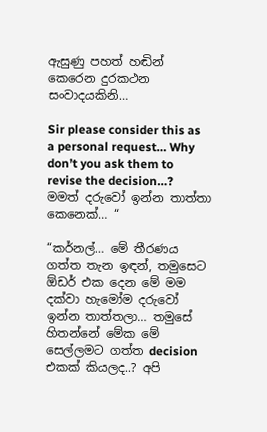ඇසුණු පහත් හඬින් කෙරෙන දුරකථන සංවාදයකිනි…

Sir please consider this as a personal request… Why don’t you ask them to revise the decision…?
මමත් දරුවෝ ඉන්න තාත්තා කෙනෙක්… “

“කර්නල්… මේ තීරණය ගත්ත තැන ඉඳන්, තමුසෙට ඕඩර් එක දෙන මේ මම දක්වා හැමෝම දරුවෝ ඉන්න තාත්තලා… තමුසේ හිතන්නේ මේක මේ සෙල්ලමට ගත්ත decision එකක් කියලද..? අපි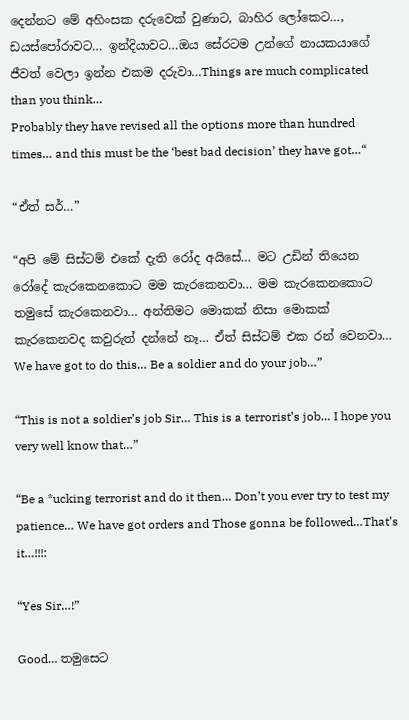දෙන්නට මේ අහිංසක දරුවෙක් වුණාට, බාහිර ලෝකෙට…, ඩයස්පෝරාවට… ඉන්දියාවට…ඔය සේරටම උන්ගේ නායකයාගේ ජීවත් වෙලා ඉන්න එකම දරුවා…Things are much complicated than you think…
Probably they have revised all the options more than hundred times… and this must be the ‘best bad decision’ they have got…“

“ඒත් සර්…”

“අපි මේ සිස්ටම් එකේ දැති රෝද අයිසේ… මට උඩින් තියෙන රෝදේ කැරකෙනකොට මම කැරකෙනවා… මම කැරකෙනකොට තමුසේ කැරකෙනවා… අන්තිමට මොකක් නිසා මොකක් කැරකෙනවද කවුරුත් දන්නේ නෑ… ඒත් සිස්ටම් එක රන් වෙනවා… We have got to do this… Be a soldier and do your job…”

“This is not a soldier’s job Sir… This is a terrorist’s job… I hope you very well know that…”

“Be a *ucking terrorist and do it then… Don’t you ever try to test my patience… We have got orders and Those gonna be followed…That’s it…!!!:

“Yes Sir…!”

Good… තමුසෙට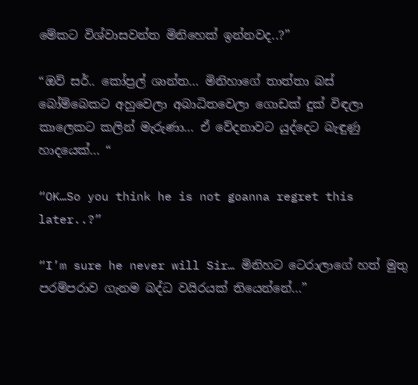මේකට විශ්වාසවන්ත මිනිහෙක් ඉන්නවද..?”

“ඔව් සර්.. කෝප්‍රල් ශාන්ත… මිනිහාගේ තාත්තා බස් බෝම්බෙකට අහුවෙලා අබාධිතවෙලා ගොඩක් දුක් විඳලා කාලෙකට කලින් මැරුණා… ඒ වේදනාවට යුද්දෙට බැඳුණු හාදයෙක්… “

“OK…So you think he is not goanna regret this later..?”

“I’m sure he never will Sir… මිනිහට ටෙරාලාගේ හත් මුතු පරම්පරාව ගැනම බද්ධ වයිරයක් තියෙන්නේ…”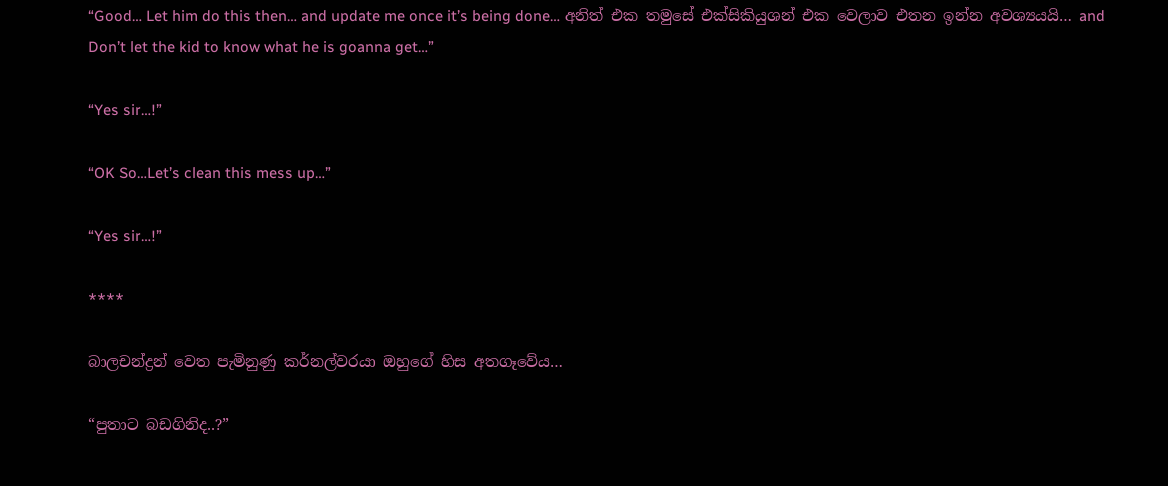“Good… Let him do this then… and update me once it’s being done… අනිත් එක තමුසේ එක්සිකියුශන් එක වෙලාව එතන ඉන්න අවශ්‍යයයි… and Don’t let the kid to know what he is goanna get…”

“Yes sir…!”

“OK So…Let’s clean this mess up…”

“Yes sir…!”

****

බාලචන්ද්‍රන් වෙත පැමිනුණු කර්නල්වරයා ඔහුගේ හිස අතගෑවේය…

“පුතාට බඩගිනිද..?”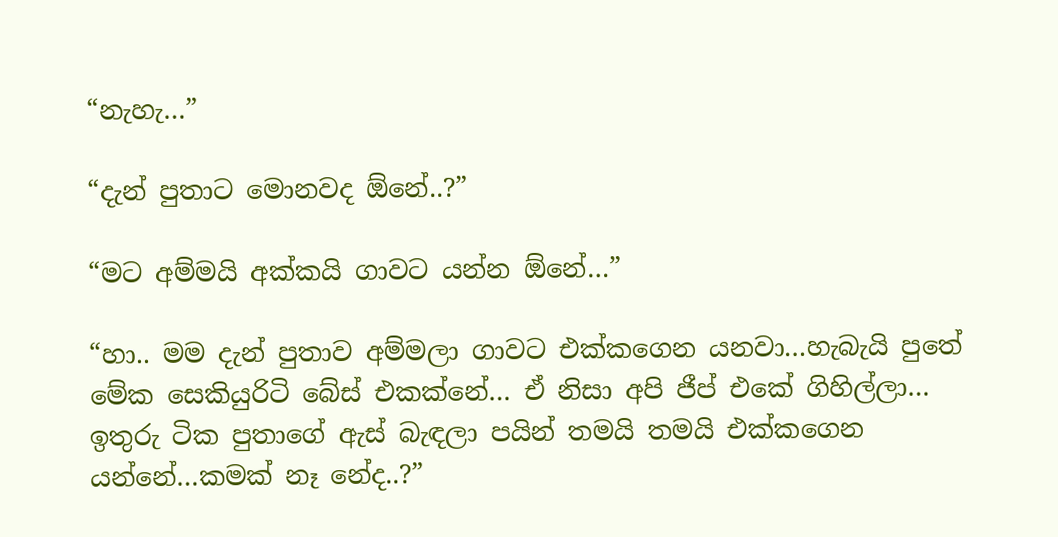“නැහැ…”

“දැන් පුතාට මොනවද ඕනේ..?”

“මට අම්මයි අක්කයි ගාවට යන්න ඕනේ…”

“හා.. මම දැන් පුතාව අම්මලා ගාවට එක්කගෙන යනවා…හැබැයි පුතේ මේක සෙකියුරිටි බේස් එකක්නේ… ඒ නිසා අපි ජීප් එකේ ගිහිල්ලා… ඉතුරු ටික පුතාගේ ඇස් බැඳලා පයින් තමයි තමයි එක්කගෙන යන්නේ…කමක් නෑ නේද..?”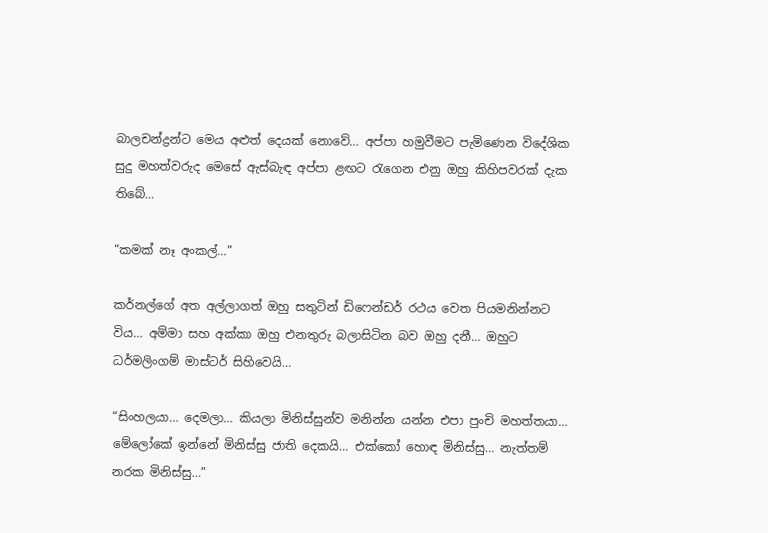බාලචන්ද්‍රන්ට මෙය අළුත් දෙයක් නොවේ… අප්පා හමුවීමට පැමිණෙන විදේශික සුදු මහත්වරුද මෙසේ ඇස්බැඳ අප්පා ළඟට රැගෙන එනු ඔහු කිහිපවරක් දැක තිබේ…

“කමක් නෑ අංකල්…”

කර්නල්ගේ අත අල්ලාගත් ඔහු සතුටින් ඩිෆෙන්ඩර් රථය වෙත පියමනින්නට විය… අම්මා සහ අක්කා ඔහු එනතුරු බලාසිටින බව ඔහු දනී… ඔහුට ධර්මලිංගම් මාස්ටර් සිහිවෙයි…

“සිංහලයා… දෙමලා… කියලා මිනිස්සුන්ව මනින්න යන්න එපා පුංචි මහත්තයා… මේලෝකේ ඉන්නේ මිනිස්සු ජාති දෙකයි… එක්කෝ හොඳ මිනිස්සු… නැත්තම් නරක මිනිස්සු…”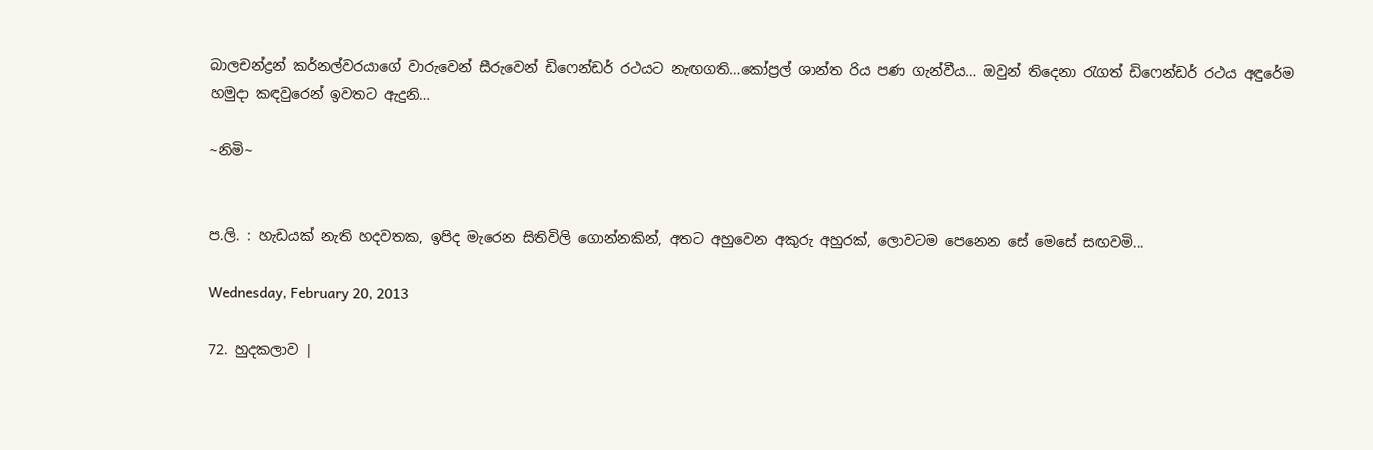බාලචන්ද්‍රන් කර්නල්වරයාගේ වාරුවෙන් සීරුවෙන් ඩිෆෙන්ඩර් රථයට නැඟගති…කෝප්‍රල් ශාන්ත රිය පණ ගැන්වීය… ඔවුන් තිදෙනා රැගත් ඩිෆෙන්ඩර් රථය අඳුරේම හමුදා කඳවුරෙන් ඉවතට ඇදුනි…

~නිමි~


ප.ලි. : හැඩයක් නැති හදවතක, ඉපිද මැරෙන සිතිවිලි ගොන්නකින්, අතට අහුවෙන අකුරු අහුරක්, ලොවටම පෙනෙන සේ මෙසේ සඟවමි...

Wednesday, February 20, 2013

72. හුදකලාව |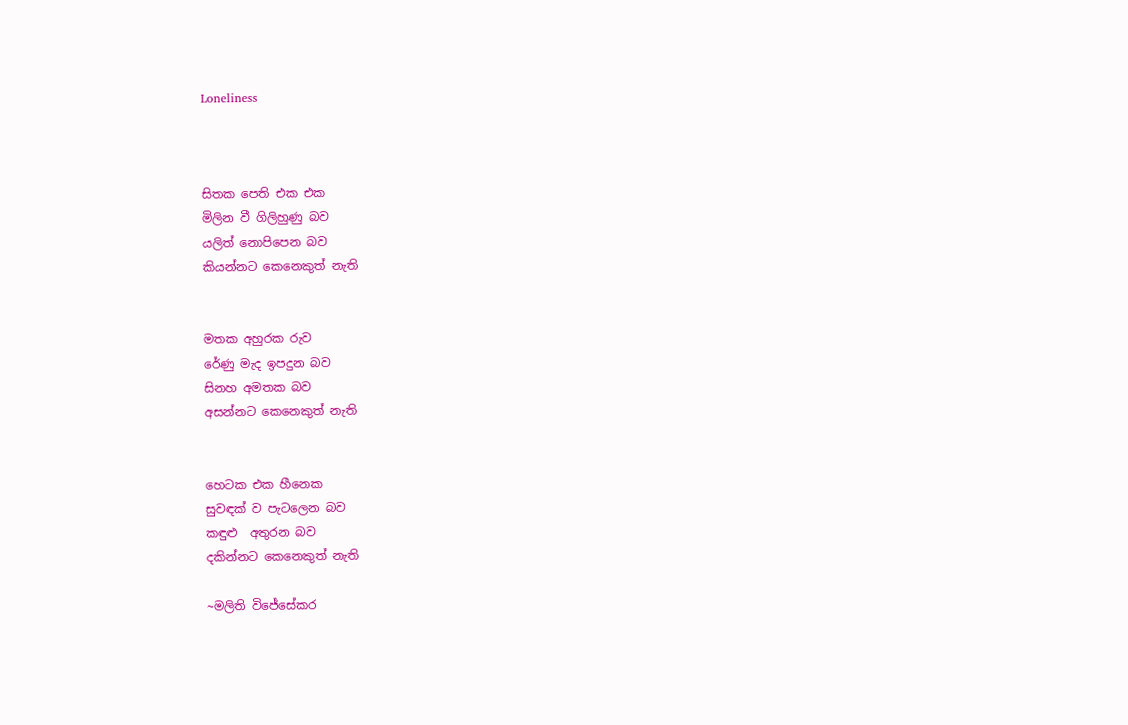Loneliness



සිතක පෙති එක එක
මිලින වී ගිලිහුණු බව
යලිත් නොපිපෙන බව
කියන්නට කෙනෙකුත් නැති


මතක අහුරක රුව
රේණු මැද ඉපදුන බව
සිනහ අමතක බව
අසන්නට කෙනෙකුත් නැති


හෙටක එක හීනෙක
සුවඳක් ව පැටලෙන බව
කඳුළු  අතුරන බව
දකින්නට කෙනෙකුත් නැති

~මලිති විජේසේකර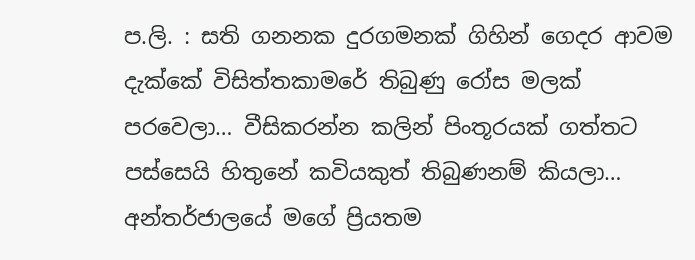ප.ලි. : සති ගනනක දුරගමනක් ගිහින් ගෙදර ආවම දැක්කේ විසිත්තකාමරේ තිබුණු රෝස මලක් පරවෙලා… වීසිකරන්න කලින් පිංතූරයක් ගත්තට පස්සෙයි හිතුනේ කවියකුත් තිබුණනම් කියලා… අන්තර්ජාලයේ මගේ ප්‍රියතම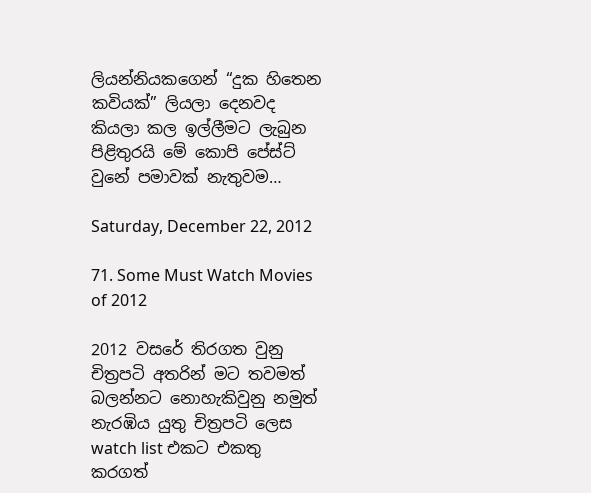ලියන්නියකගෙන් “දුක හිතෙන කවියක්” ලියලා දෙනවද කියලා කල ඉල්ලීමට ලැබුන පිළිතුරයි මේ කොපි පේස්ට් වුනේ පමාවක් නැතුවම…

Saturday, December 22, 2012

71. Some Must Watch Movies of 2012

2012 වසරේ තිරගත වුනු චිත්‍රපටි අතරින් මට තවමත් බලන්නට නොහැකිවුනු නමුත් නැරඹිය යුතු චිත්‍රපටි ලෙස watch list එකට එකතු කරගත්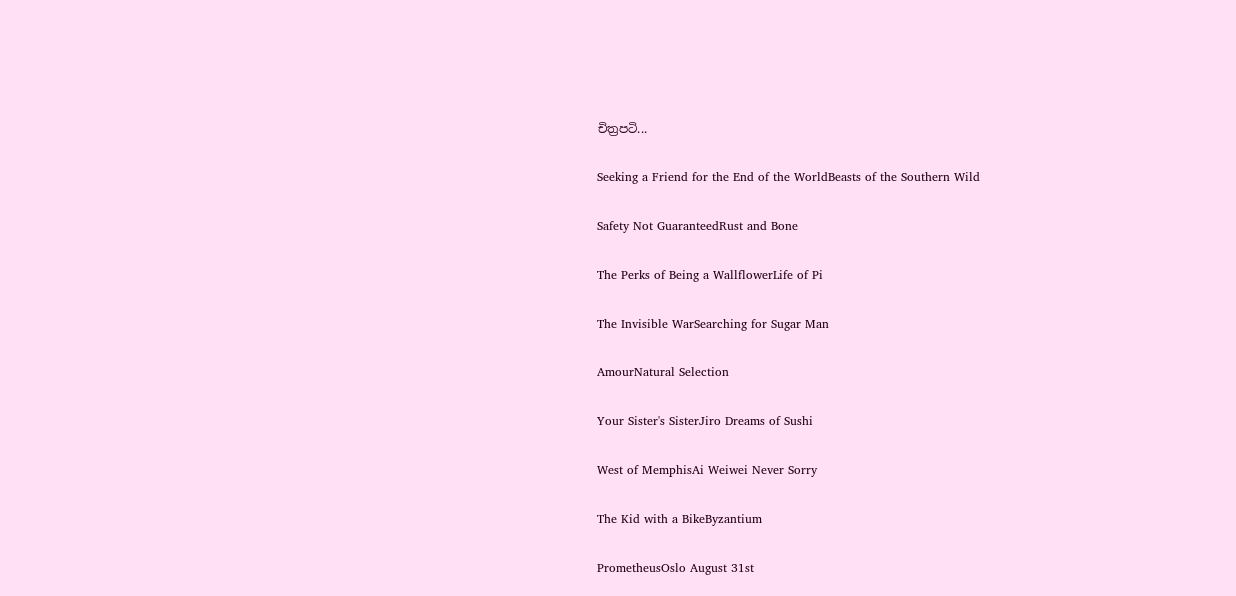චිත්‍රපටි...

Seeking a Friend for the End of the WorldBeasts of the Southern Wild

Safety Not GuaranteedRust and Bone

The Perks of Being a WallflowerLife of Pi

The Invisible WarSearching for Sugar Man

AmourNatural Selection

Your Sister's SisterJiro Dreams of Sushi

West of MemphisAi Weiwei Never Sorry

The Kid with a BikeByzantium

PrometheusOslo August 31st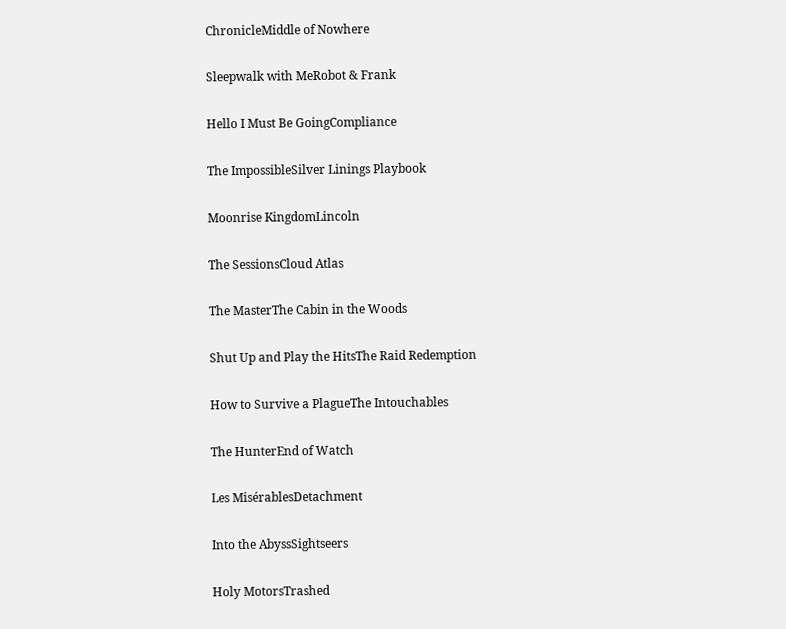ChronicleMiddle of Nowhere

Sleepwalk with MeRobot & Frank

Hello I Must Be GoingCompliance

The ImpossibleSilver Linings Playbook

Moonrise KingdomLincoln

The SessionsCloud Atlas

The MasterThe Cabin in the Woods

Shut Up and Play the HitsThe Raid Redemption

How to Survive a PlagueThe Intouchables

The HunterEnd of Watch

Les MisérablesDetachment

Into the AbyssSightseers

Holy MotorsTrashed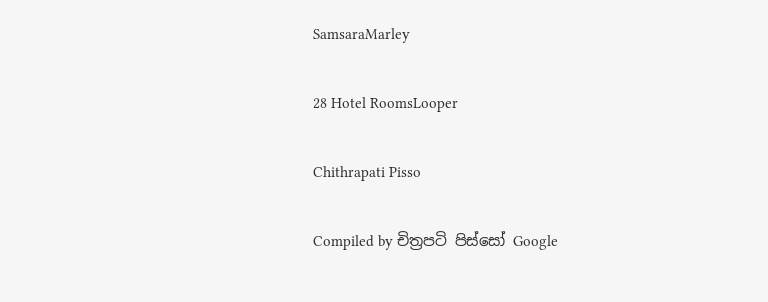SamsaraMarley

28 Hotel RoomsLooper

Chithrapati Pisso

Compiled by චිත්‍රපටි පිස්සෝ Google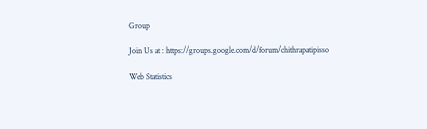Group

Join Us at : https://groups.google.com/d/forum/chithrapatipisso

Web Statistics